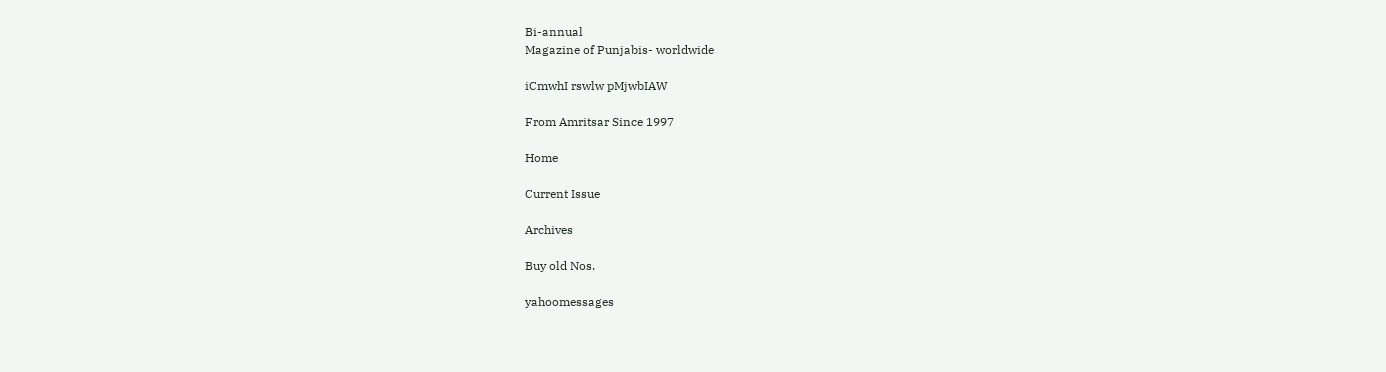Bi-annual
Magazine of Punjabis- worldwide

iCmwhI rswlw pMjwbIAW

From Amritsar Since 1997

Home

Current Issue

Archives

Buy old Nos.

yahoomessages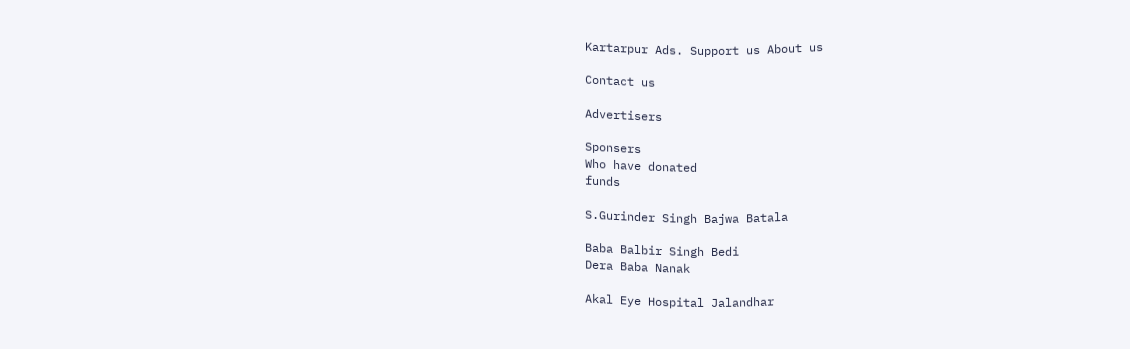Kartarpur Ads. Support us About us

Contact us

Advertisers

Sponsers
Who have donated
funds

S.Gurinder Singh Bajwa Batala

Baba Balbir Singh Bedi
Dera Baba Nanak

Akal Eye Hospital Jalandhar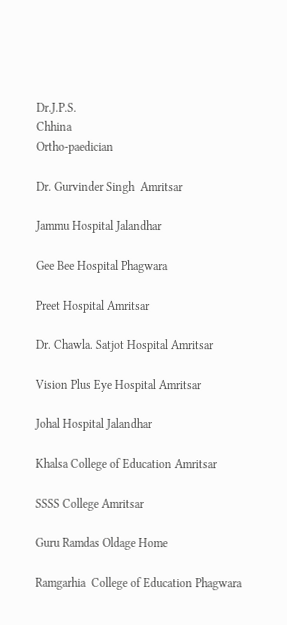Dr.J.P.S.
Chhina
Ortho-paedician

Dr. Gurvinder Singh  Amritsar

Jammu Hospital Jalandhar

Gee Bee Hospital Phagwara

Preet Hospital Amritsar

Dr. Chawla. Satjot Hospital Amritsar

Vision Plus Eye Hospital Amritsar

Johal Hospital Jalandhar

Khalsa College of Education Amritsar

SSSS College Amritsar

Guru Ramdas Oldage Home

Ramgarhia  College of Education Phagwara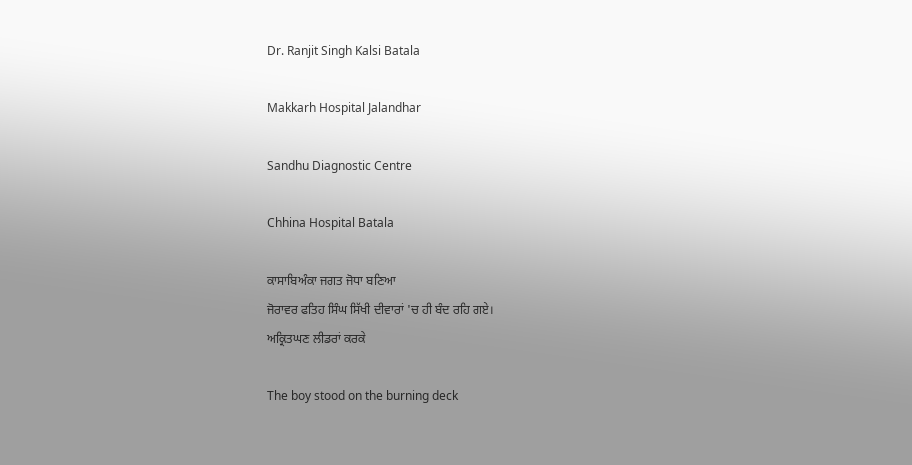Dr. Ranjit Singh Kalsi Batala

Makkarh Hospital Jalandhar

Sandhu Diagnostic Centre

Chhina Hospital Batala

ਕਾਸਾਬਿਅੰਕਾ ਜਗਤ ਜੋਧਾ ਬਣਿਆ
ਜੋਰਾਵਰ ਫਤਿਹ ਸਿੰਘ ਸਿੱਖੀ ਦੀਵਾਰਾਂ 'ਚ ਹੀ ਬੰਦ ਰਹਿ ਗਏ।
ਅਕ੍ਰਿਤਘਣ ਲੀਡਰਾਂ ਕਰਕੇ

The boy stood on the burning deck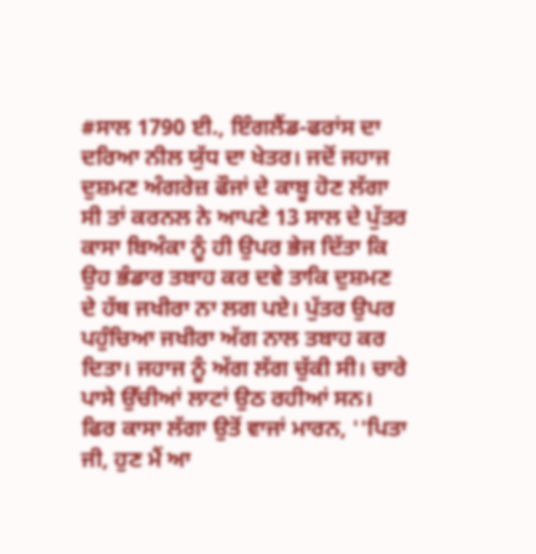#ਸਾਲ 1790 ਈ., ਇੰਗਲੈਂਡ-ਫਰਾਂਸ ਦਾ ਦਰਿਆ ਨੀਲ ਯੁੱਧ ਦਾ ਖੇਤਰ। ਜਦੋਂ ਜਹਾਜ ਦੁਸ਼ਮਣ ਅੰਗਰੇਜ਼ ਫੌਜਾਂ ਦੇ ਕਾਬੂ ਹੋਣ ਲੱਗਾ ਸੀ ਤਾਂ ਕਰਨਲ ਨੇ ਆਪਣੇ 13 ਸਾਲ ਦੇ ਪੁੱਤਰ ਕਾਸਾ ਬਿਅੰਕਾ ਨੂੰ ਹੀ ਉਪਰ ਭੇਜ ਦਿੱਤਾ ਕਿ ਉਹ ਭੰਡਾਰ ਤਬਾਹ ਕਰ ਦਵੇ ਤਾਕਿ ਦੁਸ਼ਮਣ ਦੇ ਹੱਥ ਜਖੀਰਾ ਨਾ ਲਗ ਪਏ। ਪੁੱਤਰ ਉਪਰ ਪਹੁੰਚਿਆ ਜਖੀਰਾ ਅੱਗ ਨਾਲ ਤਬਾਹ ਕਰ ਦਿਤਾ। ਜਹਾਜ ਨੂੰ ਅੱਗ ਲੱਗ ਚੁੱਕੀ ਸੀ। ਚਾਰੇ ਪਾਸੇ ਉੱਚੀਆਂ ਲਾਟਾਂ ਉਠ ਰਹੀਆਂ ਸਨ। ਫਿਰ ਕਾਸਾ ਲੱਗਾ ਉਤੋਂ ਵਾਜਾਂ ਮਾਰਨ, ''ਪਿਤਾ ਜੀ, ਹੁਣ ਮੈਂ ਆ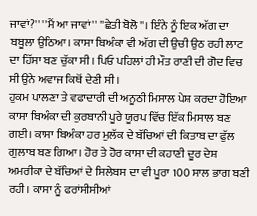ਜਾਵਾਂ?'' ''ਮੈਂ ਆ ਜਾਵਾਂ'' ''ਛੇਤੀ ਬੋਲੋ''। ਇੰਨੇ ਨੂੰ ਇਕ ਅੱਗ ਦਾ ਬਬੂਲਾ ਉਠਿਆ। ਕਾਸਾ ਬਿਅੰਕਾ ਵੀ ਅੱਗ ਦੀ ਉਚੀ ਉਠ ਰਹੀ ਲਾਟ ਦਾ ਹਿੱਸਾ ਬਣ ਚੁੱਕਾ ਸੀ। ਪਿਓ ਪਹਿਲਾਂ ਹੀ ਮੌਤ ਰਾਣੀ ਦੀ ਗੋਦ ਵਿਚ ਸੀ ਉਨੇ ਅਵਾਜ ਕਿਥੋਂ ਦੇਣੀ ਸੀ।
ਹੁਕਮ ਪਾਲਣਾ ਤੇ ਵਫਾਦਾਰੀ ਦੀ ਅਨੂਠੀ ਮਿਸਾਲ ਪੇਸ਼ ਕਰਦਾ ਹੋਇਆ ਕਾਸਾ ਬਿਅੰਕਾ ਦੀ ਕੁਰਬਾਨੀ ਪੂਰੇ ਯੂਰਪ ਵਿੱਚ ਇੱਕ ਮਿਸਾਲ ਬਣ ਗਈ। ਕਾਸਾ ਬਿਅੰਕਾ ਹਰ ਮੁਲੱਕ ਦੇ ਬੱਚਿਆਂ ਦੀ ਕਿਤਾਬ ਦਾ ਫੁੱਲ ਗੁਲਾਬ ਬਣ ਗਿਆ। ਹੋਰ ਤੇ ਹੋਰ ਕਾਸਾ ਦੀ ਕਹਾਣੀ ਦੂਰ ਦੇਸ਼ ਅਮਰੀਕਾ ਦੇ ਬੱਚਿਆਂ ਦੇ ਸਿਲੇਬਸ ਦਾ ਵੀ ਪੂਰਾ 100 ਸਾਲ ਭਾਗ ਬਣੀ ਰਹੀ। ਕਾਸਾ ਨੂੰ ਫਰਾਂਸੀਸੀਆਂ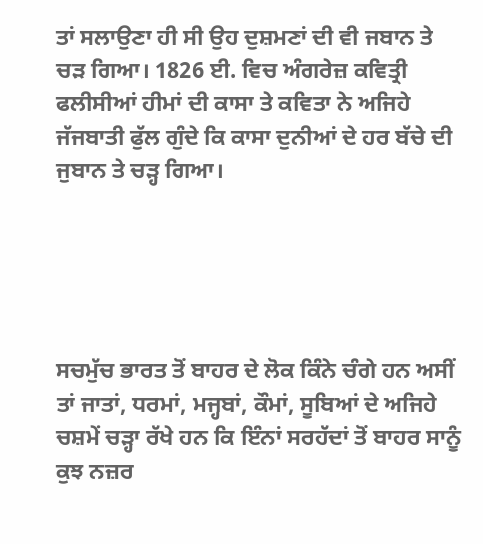ਤਾਂ ਸਲਾਉਣਾ ਹੀ ਸੀ ਉਹ ਦੁਸ਼ਮਣਾਂ ਦੀ ਵੀ ਜਬਾਨ ਤੇ ਚੜ ਗਿਆ। 1826 ਈ. ਵਿਚ ਅੰਗਰੇਜ਼ ਕਵਿਤ੍ਰੀ ਫਲੀਸੀਆਂ ਹੀਮਾਂ ਦੀ ਕਾਸਾ ਤੇ ਕਵਿਤਾ ਨੇ ਅਜਿਹੇ ਜੱਜਬਾਤੀ ਫੁੱਲ ਗੁੰਦੇ ਕਿ ਕਾਸਾ ਦੁਨੀਆਂ ਦੇ ਹਰ ਬੱਚੇ ਦੀ ਜੁਬਾਨ ਤੇ ਚੜ੍ਹ ਗਿਆ।





ਸਚਮੁੱਚ ਭਾਰਤ ਤੋਂ ਬਾਹਰ ਦੇ ਲੋਕ ਕਿੰਨੇ ਚੰਗੇ ਹਨ ਅਸੀਂ ਤਾਂ ਜਾਤਾਂ, ਧਰਮਾਂ, ਮਜ੍ਹਬਾਂ, ਕੌਮਾਂ, ਸੂਬਿਆਂ ਦੇ ਅਜਿਹੇ ਚਸ਼ਮੇਂ ਚੜ੍ਹਾ ਰੱਖੇ ਹਨ ਕਿ ਇੰਨਾਂ ਸਰਹੱਦਾਂ ਤੋਂ ਬਾਹਰ ਸਾਨੂੰ ਕੁਝ ਨਜ਼ਰ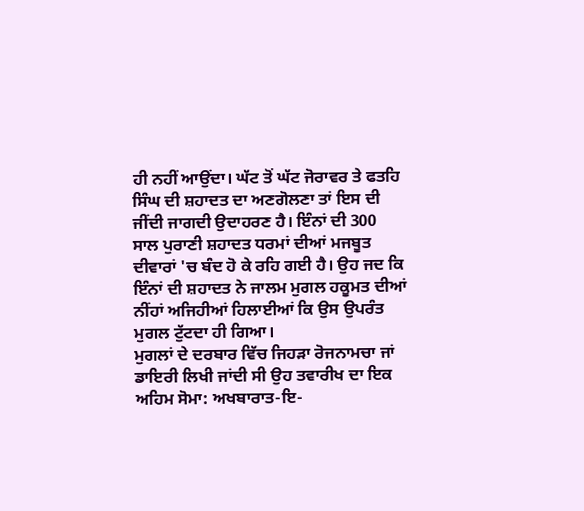ਹੀ ਨਹੀਂ ਆਉਂਦਾ। ਘੱਟ ਤੋਂ ਘੱਟ ਜੋਰਾਵਰ ਤੇ ਫਤਹਿ ਸਿੰਘ ਦੀ ਸ਼ਹਾਦਤ ਦਾ ਅਣਗੋਲਣਾ ਤਾਂ ਇਸ ਦੀ ਜੀਂਦੀ ਜਾਗਦੀ ਉਦਾਹਰਣ ਹੈ। ਇੰਨਾਂ ਦੀ 300 ਸਾਲ ਪੁਰਾਣੀ ਸ਼ਹਾਦਤ ਧਰਮਾਂ ਦੀਆਂ ਮਜਬੂਤ ਦੀਵਾਰਾਂ 'ਚ ਬੰਦ ਹੋ ਕੇ ਰਹਿ ਗਈ ਹੈ। ਉਹ ਜਦ ਕਿ ਇੰਨਾਂ ਦੀ ਸ਼ਹਾਦਤ ਨੇ ਜਾਲਮ ਮੁਗਲ ਹਕੂਮਤ ਦੀਆਂ ਨੀਂਹਾਂ ਅਜਿਹੀਆਂ ਹਿਲਾਈਆਂ ਕਿ ਉਸ ਉਪਰੰਤ ਮੁਗਲ ਟੁੱਟਦਾ ਹੀ ਗਿਆ।
ਮੁਗਲਾਂ ਦੇ ਦਰਬਾਰ ਵਿੱਚ ਜਿਹੜਾ ਰੋਜਨਾਮਚਾ ਜਾਂ ਡਾਇਰੀ ਲਿਖੀ ਜਾਂਦੀ ਸੀ ਉਹ ਤਵਾਰੀਖ ਦਾ ਇਕ ਅਹਿਮ ਸੋਮਾ: ਅਖਬਾਰਾਤ-ਇ-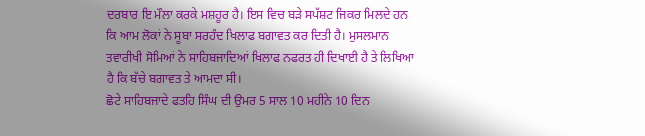ਦਰਬਾਰ ਇ ਮੌਲਾ ਕਰਕੇ ਮਸ਼ਹੂਰ ਹੈ। ਇਸ ਵਿਚ ਬੜੇ ਸਪੱਸ਼ਟ ਜਿਕਰ ਮਿਲਦੇ ਹਨ ਕਿ ਆਮ ਲੋਕਾਂ ਨੇ ਸੂਬਾ ਸਰਹੰਦ ਖਿਲਾਫ ਬਗਾਵਤ ਕਰ ਦਿਤੀ ਹੈ। ਮੁਸਲਮਾਨ ਤਵਾਰੀਖੀ ਸੋਮਿਆਂ ਨੇ ਸਾਹਿਬਜਾਦਿਆਂ ਖਿਲਾਫ ਨਫਰਤ ਹੀ ਦਿਖਾਈ ਹੈ ਤੇ ਲਿਖਿਆ ਹੈ ਕਿ ਬੱਚੇ ਬਗਾਵਤ ਤੇ ਆਮਦਾ ਸੀ।
ਛੋਟੇ ਸਾਹਿਬਜਾਦੇ ਫਤਹਿ ਸਿੰਘ ਦੀ ਉਮਰ 5 ਸਾਲ 10 ਮਹੀਨੇ 10 ਦਿਨ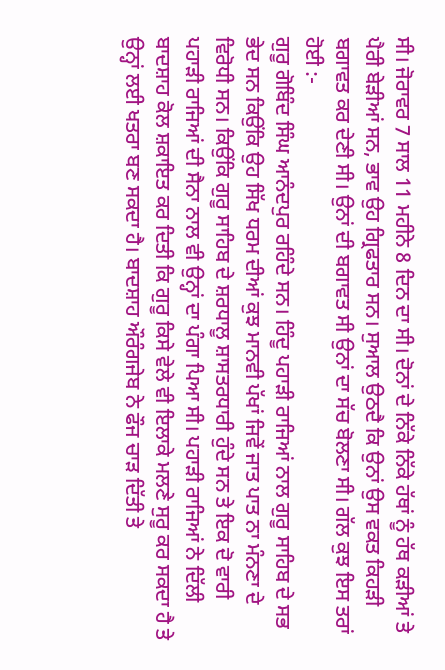ਸੀ। ਜੋਰਾਵਰ 7 ਸਾਲ 11 ਮਹੀਨੇ 8 ਦਿਨ ਦਾ ਸੀ। ਦੋਨਾਂ ਦੇ ਨਿੱਕੇ ਨਿੱਕੇ ਹੱਥਾਂ ਨੂੰ ਹੱਥ ਕੜੀਆਂ ਤੇ ਪੈਰੀ ਬੇੜੀਆਂ ਸਨ, ਭਾਵ ਉਹ ਗ੍ਰਿਫਤਾਰ ਸਨ। ਸੁਆਲ ਉਠਦੈ ਕਿ ਉਨਾਂ ਉਸ ਵਕਤ ਕਿਹੜੀ ਬਗਾਵਤ ਕਰ ਦੇਣੀ ਸੀ। ਉਨਾਂ ਦੀ ਬਗਾਵਤ ਸੀ ਉਨਾਂ ਦਾ ਸੱਚ ਬੋਲਣਾ ਸੀ। ਗੱਲ ਕੁਝ ਇਸ ਤਰਾਂ ਹੋਈ :-
ਗੁਰੂ ਗੋਬਿੰਦ ਸਿੰਘ ਆਨੰਦਪੁਰ ਰਹਿੰਦੇ ਸਨ। ਹਿੰਦੂ ਪਹਾੜੀ ਰਾਜਿਆਂ ਨਾਲ ਗੁਰੂ ਸਾਹਿਬ ਦੇ ਸਭ ਭੇਦ ਸਨ ਕਿਉਂਕਿ ਉਹ ਸਿੱਖ ਧਰਮ ਦੀਆਂ ਕੁਝ ਮਾਨਵੀ ਪੱਖਾਂ ਜਿਵੇਂ ਜਾਤ ਪਾਤ ਨਾ ਮੰਨਣਾ ਦੇ ਵਿਰੋਧੀ ਸਨ। ਕਿਉਂਕਿ ਗੁਰੂ ਸਾਹਿਬ ਦੇ ਸ਼ਰਧਾਲੂ ਸ਼ਾਸਤਰਧਾਰੀ ਹੁੰਦੇ ਸਨ ਤੇ ਇਕ ਦੋ ਵਾਰੀ ਪਹਾੜੀ ਰਾਜਿਆਂ ਦੀ ਸੈਨਾ ਨਾਲ ਵੀ ਉਨ੍ਹਾਂ ਦਾ ਪੰਗਾ ਪਿਆ ਸੀ। ਪਹਾੜੀ ਰਾਜਿਆਂ ਨੇ ਦਿੱਲੀ ਬਾਦਸ਼ਾਹ ਕੋਲ ਸ਼ਕਾਇਤ ਕਰ ਦਿਤੀ ਕਿ ਗੁਰੂ ਕਿਸੇ ਵੇਲੇ ਵੀ ਇਲਾਕੇ ਮਲਣੇ ਸੁਰੂ ਕਰ ਸਕਦਾ ਹੈ ਤੇ ਉਨ੍ਹਾਂ ਲਈ ਖਤਰਾ ਬਣ ਸਕਦਾ ਹੈ। ਬਾਦਸ਼ਾਹ ਔਰੰਗਜੇਬ ਨੇ ਫੌਜ ਚਾੜ ਦਿੱਤੀ ਤੇ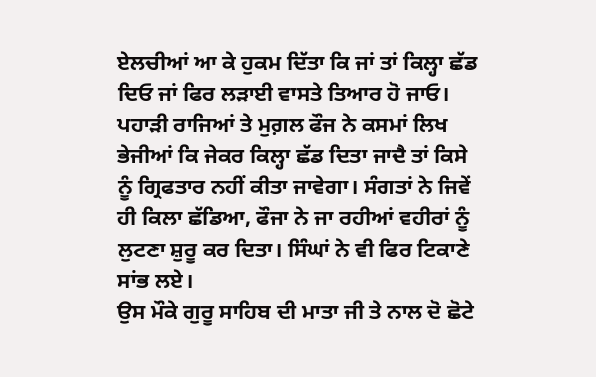ਏਲਚੀਆਂ ਆ ਕੇ ਹੁਕਮ ਦਿੱਤਾ ਕਿ ਜਾਂ ਤਾਂ ਕਿਲ੍ਹਾ ਛੱਡ ਦਿਓ ਜਾਂ ਫਿਰ ਲੜਾਈ ਵਾਸਤੇ ਤਿਆਰ ਹੋ ਜਾਓ। ਪਹਾੜੀ ਰਾਜਿਆਂ ਤੇ ਮੁਗ਼ਲ ਫੌਜ ਨੇ ਕਸਮਾਂ ਲਿਖ ਭੇਜੀਆਂ ਕਿ ਜੇਕਰ ਕਿਲ੍ਹਾ ਛੱਡ ਦਿਤਾ ਜਾਦੈ ਤਾਂ ਕਿਸੇ ਨੂੰ ਗ੍ਰਿਫਤਾਰ ਨਹੀਂ ਕੀਤਾ ਜਾਵੇਗਾ। ਸੰਗਤਾਂ ਨੇ ਜਿਵੇਂ ਹੀ ਕਿਲਾ ਛੱਡਿਆ, ਫੌਜਾ ਨੇ ਜਾ ਰਹੀਆਂ ਵਹੀਰਾਂ ਨੂੰ ਲੁਟਣਾ ਸ਼ੁਰੂ ਕਰ ਦਿਤਾ। ਸਿੰਘਾਂ ਨੇ ਵੀ ਫਿਰ ਟਿਕਾਣੇ ਸਾਂਭ ਲਏ।
ਉਸ ਮੌਕੇ ਗੁਰੂ ਸਾਹਿਬ ਦੀ ਮਾਤਾ ਜੀ ਤੇ ਨਾਲ ਦੋ ਛੋਟੇ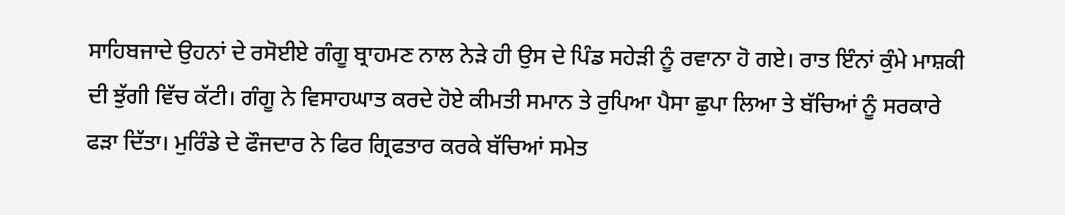ਸਾਹਿਬਜਾਦੇ ਉਹਨਾਂ ਦੇ ਰਸੋਈਏ ਗੰਗੂ ਬ੍ਰਾਹਮਣ ਨਾਲ ਨੇੜੇ ਹੀ ਉਸ ਦੇ ਪਿੰਡ ਸਹੇੜੀ ਨੂੰ ਰਵਾਨਾ ਹੋ ਗਏ। ਰਾਤ ਇੰਨਾਂ ਕੁੰਮੇ ਮਾਸ਼ਕੀ ਦੀ ਝੁੱਗੀ ਵਿੱਚ ਕੱਟੀ। ਗੰਗੂ ਨੇ ਵਿਸਾਹਘਾਤ ਕਰਦੇ ਹੋਏ ਕੀਮਤੀ ਸਮਾਨ ਤੇ ਰੁਪਿਆ ਪੈਸਾ ਛੁਪਾ ਲਿਆ ਤੇ ਬੱਚਿਆਂ ਨੂੰ ਸਰਕਾਰੇ ਫੜਾ ਦਿੱਤਾ। ਮੁਰਿੰਡੇ ਦੇ ਫੌਜਦਾਰ ਨੇ ਫਿਰ ਗ੍ਰਿਫਤਾਰ ਕਰਕੇ ਬੱਚਿਆਂ ਸਮੇਤ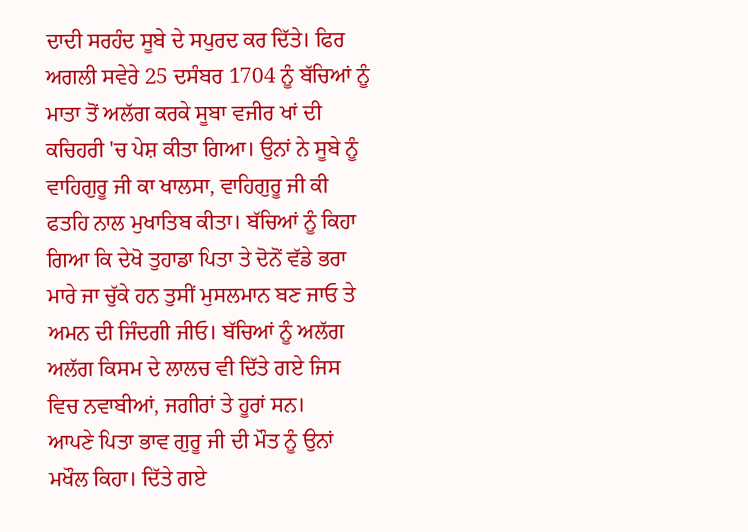ਦਾਦੀ ਸਰਹੰਦ ਸੂਬੇ ਦੇ ਸਪੁਰਦ ਕਰ ਦਿੱਤੇ। ਫਿਰ ਅਗਲੀ ਸਵੇਰੇ 25 ਦਸੰਬਰ 1704 ਨੂੰ ਬੱਚਿਆਂ ਨੂੰ ਮਾਤਾ ਤੋਂ ਅਲੱਗ ਕਰਕੇ ਸੂਬਾ ਵਜੀਰ ਖਾਂ ਦੀ ਕਚਿਹਰੀ 'ਚ ਪੇਸ਼ ਕੀਤਾ ਗਿਆ। ਉਨਾਂ ਨੇ ਸੂਬੇ ਨੂੰ ਵਾਹਿਗੁਰੂ ਜੀ ਕਾ ਖਾਲਸਾ, ਵਾਹਿਗੁਰੂ ਜੀ ਕੀ ਫਤਹਿ ਨਾਲ ਮੁਖਾਤਿਬ ਕੀਤਾ। ਬੱਚਿਆਂ ਨੂੰ ਕਿਹਾ ਗਿਆ ਕਿ ਦੇਖੋ ਤੁਹਾਡਾ ਪਿਤਾ ਤੇ ਦੋਨੋਂ ਵੱਡੇ ਭਰਾ ਮਾਰੇ ਜਾ ਚੁੱਕੇ ਹਨ ਤੁਸੀਂ ਮੁਸਲਮਾਨ ਬਣ ਜਾਓ ਤੇ ਅਮਨ ਦੀ ਜਿੰਦਗੀ ਜੀਓ। ਬੱਚਿਆਂ ਨੂੰ ਅਲੱਗ ਅਲੱਗ ਕਿਸਮ ਦੇ ਲਾਲਚ ਵੀ ਦਿੱਤੇ ਗਏ ਜਿਸ ਵਿਚ ਨਵਾਬੀਆਂ, ਜਗੀਰਾਂ ਤੇ ਹੂਰਾਂ ਸਨ।
ਆਪਣੇ ਪਿਤਾ ਭਾਵ ਗੁਰੂ ਜੀ ਦੀ ਮੌਤ ਨੂੰ ਉਨਾਂ ਮਖੌਲ ਕਿਹਾ। ਦਿੱਤੇ ਗਏ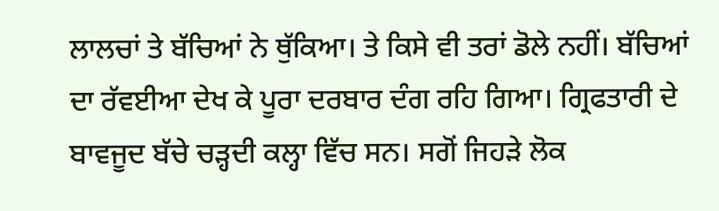ਲਾਲਚਾਂ ਤੇ ਬੱਚਿਆਂ ਨੇ ਥੁੱਕਿਆ। ਤੇ ਕਿਸੇ ਵੀ ਤਰਾਂ ਡੋਲੇ ਨਹੀਂ। ਬੱਚਿਆਂ ਦਾ ਰੱਵਈਆ ਦੇਖ ਕੇ ਪੂਰਾ ਦਰਬਾਰ ਦੰਗ ਰਹਿ ਗਿਆ। ਗ੍ਰਿਫਤਾਰੀ ਦੇ ਬਾਵਜੂਦ ਬੱਚੇ ਚੜ੍ਹਦੀ ਕਲ੍ਹਾ ਵਿੱਚ ਸਨ। ਸਗੋਂ ਜਿਹੜੇ ਲੋਕ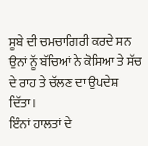ਸੂਬੇ ਦੀ ਚਮਚਾਗਿਰੀ ਕਰਦੇ ਸਨ ਉਨਾਂ ਨੂੱ ਬੱਚਿਆਂ ਨੇ ਕੋਸਿਆ ਤੇ ਸੱਚ ਦੇ ਰਾਹ ਤੇ ਚੱਲਣ ਦਾ ਉਪਦੇਸ਼ ਦਿੱਤਾ।
ਇੰਨਾਂ ਹਾਲਤਾਂ ਦੇ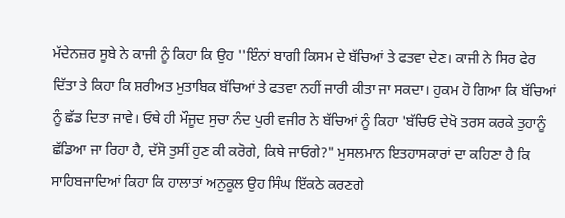ਮੱਦੇਨਜ਼ਰ ਸੂਬੇ ਨੇ ਕਾਜੀ ਨੂੰ ਕਿਹਾ ਕਿ ਉਹ ''ਇੰਨਾਂ ਬਾਗੀ ਕਿਸਮ ਦੇ ਬੱਚਿਆਂ ਤੇ ਫਤਵਾ ਦੇਣ। ਕਾਜੀ ਨੇ ਸਿਰ ਫੇਰ ਦਿੱਤਾ ਤੇ ਕਿਹਾ ਕਿ ਸ਼ਰੀਅਤ ਮੁਤਾਬਿਕ ਬੱਚਿਆਂ ਤੇ ਫਤਵਾ ਨਹੀਂ ਜਾਰੀ ਕੀਤਾ ਜਾ ਸਕਦਾ। ਹੁਕਮ ਹੋ ਗਿਆ ਕਿ ਬੱਚਿਆਂ ਨੂੰ ਛੱਡ ਦਿਤਾ ਜਾਵੇ। ਓਥੇ ਹੀ ਮੌਜੂਦ ਸੁਚਾ ਨੰਦ ਪੁਰੀ ਵਜੀਰ ਨੇ ਬੱਚਿਆਂ ਨੂੰ ਕਿਹਾ 'ਬੱਚਿਓ ਦੇਖੋ ਤਰਸ ਕਰਕੇ ਤੁਹਾਨੂੰ ਛੱਡਿਆ ਜਾ ਰਿਹਾ ਹੈ, ਦੱਸੋ ਤੁਸੀਂ ਹੁਣ ਕੀ ਕਰੋਗੇ, ਕਿਥੇ ਜਾਓਗੇ?" ਮੁਸਲਮਾਨ ਇਤਹਾਸਕਾਰਾਂ ਦਾ ਕਹਿਣਾ ਹੈ ਕਿ ਸਾਹਿਬਜਾਦਿਆਂ ਕਿਹਾ ਕਿ ਹਾਲਾਤਾਂ ਅਨੁਕੂਲ ਉਹ ਸਿੰਘ ਇੱਕਠੇ ਕਰਣਗੇ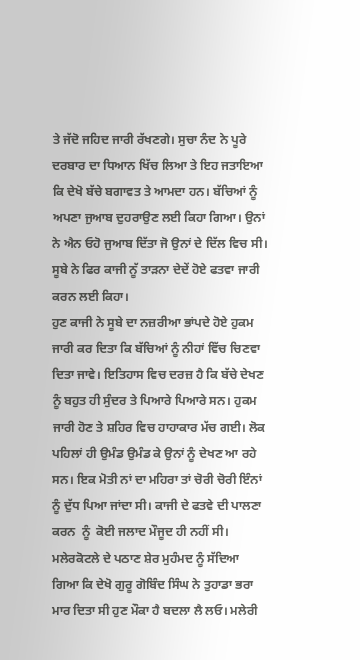ਤੇ ਜੱਦੋ ਜਹਿਦ ਜਾਰੀ ਰੱਖਣਗੇ। ਸੁਚਾ ਨੰਦ ਨੇ ਪੂਰੇ ਦਰਬਾਰ ਦਾ ਧਿਆਨ ਖਿੱਚ ਲਿਆ ਤੇ ਇਹ ਜਤਾਇਆ ਕਿ ਦੇਖੋ ਬੱਚੇ ਬਗਾਵਤ ਤੇ ਆਮਦਾ ਹਨ। ਬੱਚਿਆਂ ਨੂੰ ਅਪਣਾ ਜੁਆਬ ਦੁਹਰਾਉਣ ਲਈ ਕਿਹਾ ਗਿਆ। ਉਨਾਂ ਨੇ ਐਨ ਓਹੋ ਜੁਆਬ ਦਿੱਤਾ ਜੋ ਉਨਾਂ ਦੇ ਦਿੱਲ ਵਿਚ ਸੀ। ਸੂਬੇ ਨੇ ਫਿਰ ਕਾਜੀ ਨੂੱ ਤਾੜਨਾ ਦੇਦੇਂ ਹੋਏ ਫਤਵਾ ਜਾਰੀ ਕਰਨ ਲਈ ਕਿਹਾ।
ਹੁਣ ਕਾਜੀ ਨੇ ਸੂਬੇ ਦਾ ਨਜ਼ਰੀਆ ਭਾਂਪਦੇ ਹੋਏ ਹੁਕਮ ਜਾਰੀ ਕਰ ਦਿਤਾ ਕਿ ਬੱਚਿਆਂ ਨੂੰ ਨੀਹਾਂ ਵਿੱਚ ਚਿਣਵਾ ਦਿਤਾ ਜਾਵੇ। ਇਤਿਹਾਸ ਵਿਚ ਦਰਜ਼ ਹੈ ਕਿ ਬੱਚੇ ਦੇਖਣ ਨੂੰ ਬਹੁਤ ਹੀ ਸੁੰਦਰ ਤੇ ਪਿਆਰੇ ਪਿਆਰੇ ਸਨ। ਹੁਕਮ ਜਾਰੀ ਹੋਣ ਤੇ ਸ਼ਹਿਰ ਵਿਚ ਹਾਹਾਕਾਰ ਮੱਚ ਗਈ। ਲੋਕ ਪਹਿਲਾਂ ਹੀ ਉਮੰਡ ਉਮੰਡ ਕੇ ਉਨਾਂ ਨੂੰ ਦੇਖਣ ਆ ਰਹੇ ਸਨ। ਇਕ ਮੋਤੀ ਨਾਂ ਦਾ ਮਹਿਰਾ ਤਾਂ ਚੋਰੀ ਚੋਰੀ ਇੰਨਾਂ ਨੂੰ ਦੁੱਧ ਪਿਆ ਜਾਂਦਾ ਸੀ। ਕਾਜੀ ਦੇ ਫਤਵੇ ਦੀ ਪਾਲਣਾ ਕਰਨ  ਨੂੰ  ਕੋਈ ਜਲਾਦ ਮੌਜੂਦ ਹੀ ਨਹੀਂ ਸੀ। ਮਲੇਰਕੋਟਲੇ ਦੇ ਪਠਾਣ ਸ਼ੇਰ ਮੁਹੰਮਦ ਨੂੰ ਸੱਦਿਆ ਗਿਆ ਕਿ ਦੇਖੋ ਗੁਰੂ ਗੋਬਿੰਦ ਸਿੰਘ ਨੇ ਤੁਹਾਡਾ ਭਰਾ ਮਾਰ ਦਿਤਾ ਸੀ ਹੁਣ ਮੌਕਾ ਹੈ ਬਦਲਾ ਲੈ ਲਓ। ਮਲੇਰੀ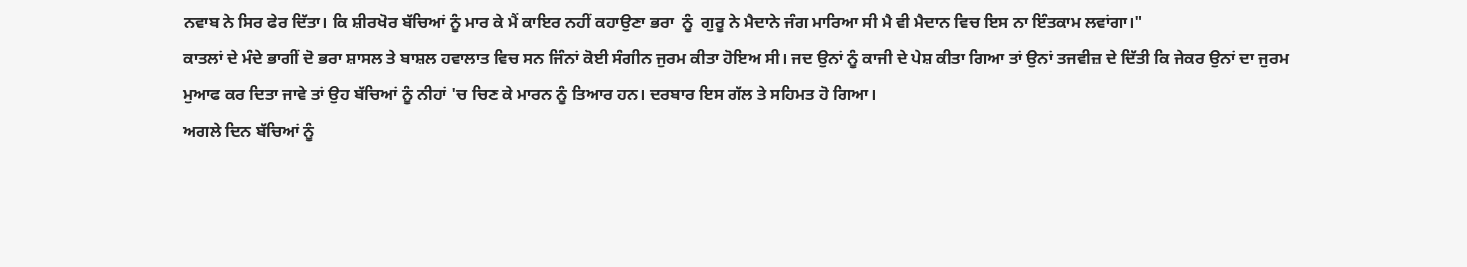ਨਵਾਬ ਨੇ ਸਿਰ ਫੇਰ ਦਿੱਤਾ। ਕਿ ਸ਼ੀਰਖੋਰ ਬੱਚਿਆਂ ਨੂੰ ਮਾਰ ਕੇ ਮੈਂ ਕਾਇਰ ਨਹੀਂ ਕਹਾਉਣਾ ਭਰਾ  ਨੂੰ  ਗੁਰੂ ਨੇ ਮੈਦਾਨੇ ਜੰਗ ਮਾਰਿਆ ਸੀ ਮੈ ਵੀ ਮੈਦਾਨ ਵਿਚ ਇਸ ਨਾ ਇੰਤਕਾਮ ਲਵਾਂਗਾ।"
ਕਾਤਲਾਂ ਦੇ ਮੰਦੇ ਭਾਗੀਂ ਦੋ ਭਰਾ ਸ਼ਾਸਲ ਤੇ ਬਾਸ਼ਲ ਹਵਾਲਾਤ ਵਿਚ ਸਨ ਜਿੰਨਾਂ ਕੋਈ ਸੰਗੀਨ ਜੁਰਮ ਕੀਤਾ ਹੋਇਅ ਸੀ। ਜਦ ਉਨਾਂ ਨੂੰ ਕਾਜੀ ਦੇ ਪੇਸ਼ ਕੀਤਾ ਗਿਆ ਤਾਂ ਉਨਾਂ ਤਜਵੀਜ਼ ਦੇ ਦਿੱਤੀ ਕਿ ਜੇਕਰ ਉਨਾਂ ਦਾ ਜੁਰਮ ਮੁਆਫ ਕਰ ਦਿਤਾ ਜਾਵੇ ਤਾਂ ਉਹ ਬੱਚਿਆਂ ਨੂੰ ਨੀਹਾਂ 'ਚ ਚਿਣ ਕੇ ਮਾਰਨ ਨੂੰ ਤਿਆਰ ਹਨ। ਦਰਬਾਰ ਇਸ ਗੱਲ ਤੇ ਸਹਿਮਤ ਹੋ ਗਿਆ।
ਅਗਲੇ ਦਿਨ ਬੱਚਿਆਂ ਨੂੰ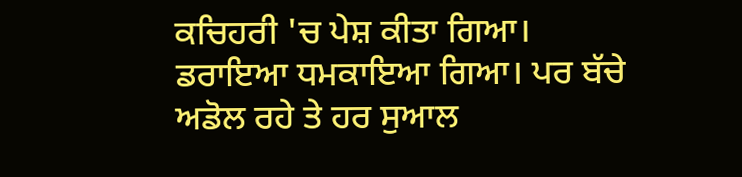ਕਚਿਹਰੀ 'ਚ ਪੇਸ਼ ਕੀਤਾ ਗਿਆ। ਡਰਾਇਆ ਧਮਕਾਇਆ ਗਿਆ। ਪਰ ਬੱਚੇ ਅਡੋਲ ਰਹੇ ਤੇ ਹਰ ਸੁਆਲ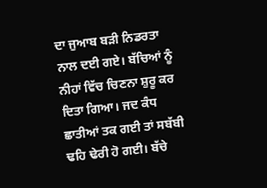ਦਾ ਜੁਆਬ ਬੜੀ ਨਿਡਰਤਾ ਨਾਲ ਦਈ ਗਏ। ਬੱਚਿਆਂ ਨੂੰ ਨੀਹਾਂ ਵਿੱਚ ਚਿਣਨਾ ਸ਼ੁਰੂ ਕਰ ਦਿਤਾ ਗਿਆ। ਜਦ ਕੰਧ ਛਾਤੀਆਂ ਤਕ ਗਈ ਤਾਂ ਸਬੱਬੀ ਢਹਿ ਢੇਰੀ ਹੋ ਗਈ। ਬੱਚੇ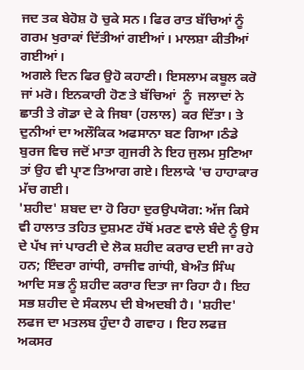ਜਦ ਤਕ ਬੇਹੋਸ਼ ਹੋ ਚੁਕੇ ਸਨ। ਫਿਰ ਰਾਤ ਬੱਚਿਆਂ ਨੂੰ ਗਰਮ ਖੁਰਾਕਾਂ ਦਿੱਤੀਆਂ ਗਈਆਂ। ਮਾਲਸ਼ਾ ਕੀਤੀਆਂ ਗਈਆਂ।
ਅਗਲੇ ਦਿਨ ਫਿਰ ਉਹੋ ਕਹਾਣੀ। ਇਸਲਾਮ ਕਬੂਲ ਕਰੋ ਜਾਂ ਮਰੋ। ਇਨਕਾਰੀ ਹੋਣ ਤੇ ਬੱਚਿਆਂ  ਨੂੰ  ਜਲਾਦਾਂ ਨੇ ਛਾਤੀ ਤੇ ਗੋਡਾ ਦੇ ਕੇ ਜਿਬਾ (ਹਲਾਲ) ਕਰ ਦਿੱਤਾ। ਤੇ ਦੁਨੀਆਂ ਦਾ ਅਲੌਕਿਕ ਅਫਸਾਨਾ ਬਣ ਗਿਆ।ਠੰਡੇ ਬੁਰਜ ਵਿਚ ਜਦੋਂ ਮਾਤਾ ਗੁਜਰੀ ਨੇ ਇਹ ਜੁਲਮ ਸੁਣਿਆ ਤਾਂ ਉਹ ਵੀ ਪ੍ਰਾਣ ਤਿਆਗ ਗਏ। ਇਲਾਕੇ 'ਚ ਹਾਹਾਕਾਰ ਮੱਚ ਗਈ।
'ਸ਼ਹੀਦ' ਸ਼ਬਦ ਦਾ ਹੋ ਰਿਹਾ ਦੁਰਉਪਯੋਗ: ਅੱਜ ਕਿਸੇ ਵੀ ਹਾਲਾਤ ਤਹਿਤ ਦੁਸ਼ਮਣ ਹੱਥੋਂ ਮਰਣ ਵਾਲੇ ਬੰਦੇ ਨੂੰ ਉਸ ਦੇ ਪੱਖ ਜਾਂ ਪਾਰਟੀ ਦੇ ਲੋਕ ਸ਼ਹੀਦ ਕਰਾਰ ਦਈ ਜਾ ਰਹੇ ਹਨ; ਇੰਦਰਾ ਗਾਂਧੀ, ਰਾਜੀਵ ਗਾਂਧੀ, ਬੇਅੰਤ ਸਿੰਘ ਆਦਿ ਸਭ ਨੂੰ ਸ਼ਹੀਦ ਕਰਾਰ ਦਿਤਾ ਜਾ ਰਿਹਾ ਹੈ। ਇਹ ਸਭ ਸ਼ਹੀਦ ਦੇ ਸੰਕਲਪ ਦੀ ਬੇਅਦਬੀ ਹੈ। 'ਸ਼ਹੀਦ' ਲਫਜ ਦਾ ਮਤਲਬ ਹੁੰਦਾ ਹੈ ਗਵਾਹ । ਇਹ ਲਫਜ਼ ਅਕਸਰ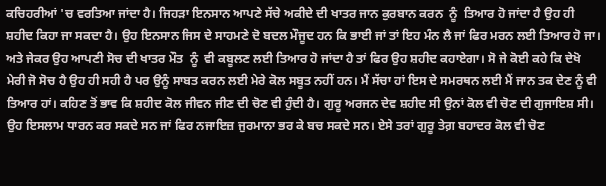ਕਚਿਹਰੀਆਂ 'ਚ ਵਰਤਿਆ ਜਾਂਦਾ ਹੈ। ਜਿਹੜਾ ਇਨਸਾਨ ਆਪਣੇ ਸੱਚੇ ਅਕੀਦੇ ਦੀ ਖਾਤਰ ਜਾਨ ਕੁਰਬਾਨ ਕਰਨ  ਨੂੰ  ਤਿਆਰ ਹੋ ਜਾਂਦਾ ਹੈ ਉਹ ਹੀ ਸ਼ਹੀਦ ਕਿਹਾ ਜਾ ਸਕਦਾ ਹੈ। ਉਹ ਇਨਸਾਨ ਜਿਸ ਦੇ ਸਾਹਮਣੇ ਦੋ ਬਦਲ ਮੌਜੂਦ ਹਨ ਕਿ ਭਾਈ ਜਾਂ ਤਾਂ ਇਹ ਮੰਨ ਲੈ ਜਾਂ ਫਿਰ ਮਰਨ ਲਈ ਤਿਆਰ ਹੋ ਜਾ। ਅਤੇ ਜੇਕਰ ਉਹ ਆਪਣੀ ਸੋਚ ਦੀ ਖਾਤਰ ਮੌਤ  ਨੂੰ  ਵੀ ਕਬੂਲਣ ਲਈ ਤਿਆਰ ਹੋ ਜਾਂਦਾ ਹੈ ਤਾਂ ਫਿਰ ਉਹ ਸ਼ਹੀਦ ਕਹਾਏਗਾ। ਸੋ ਜੇ ਕੋਈ ਕਹੇ ਕਿ ਦੇਖੋ ਮੇਰੀ ਜੋ ਸੋਚ ਹੈ ਉਹ ਹੀ ਸਹੀ ਹੈ ਪਰ ਉਨੂੰ ਸਾਬਤ ਕਰਨ ਲਈ ਮੇਰੇ ਕੋਲ ਸਬੂਤ ਨਹੀਂ ਹਨ। ਮੈਂ ਸੱਚਾ ਹਾਂ ਇਸ ਦੇ ਸਮਰਥਨ ਲਈ ਮੈਂ ਜਾਨ ਤਕ ਦੇਣ ਨੂੰ ਵੀ ਤਿਆਰ ਹਾਂ। ਕਹਿਣ ਤੋਂ ਭਾਵ ਕਿ ਸ਼ਹੀਦ ਕੋਲ ਜੀਵਨ ਜੀਣ ਦੀ ਚੋਣ ਵੀ ਹੁੰਦੀ ਹੈ। ਗੁਰੂ ਅਰਜਨ ਦੇਵ ਸ਼ਹੀਦ ਸੀ ਉਨਾਂ ਕੋਲ ਵੀ ਚੋਣ ਦੀ ਗੁਜਾਇਸ਼ ਸੀ। ਉਹ ਇਸਲਾਮ ਧਾਰਨ ਕਰ ਸਕਦੇ ਸਨ ਜਾਂ ਫਿਰ ਨਜਾਇਜ਼ ਜੁਰਮਾਨਾ ਭਰ ਕੇ ਬਚ ਸਕਦੇ ਸਨ। ਏਸੇ ਤਰਾਂ ਗੁਰੂ ਤੇਗ਼ ਬਹਾਦਰ ਕੋਲ ਵੀ ਚੋਣ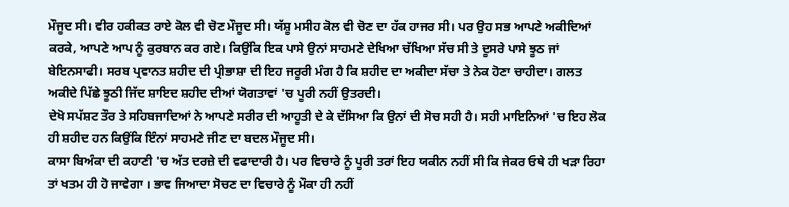ਮੌਜੂਦ ਸੀ। ਵੀਰ ਹਕੀਕਤ ਰਾਏ ਕੋਲ ਵੀ ਚੋਣ ਮੌਜੂਦ ਸੀ। ਯੱਸ਼ੂ ਮਸੀਹ ਕੋਲ ਵੀ ਚੋਣ ਦਾ ਹੱਕ ਹਾਜਰ ਸੀ। ਪਰ ਉਹ ਸਭ ਆਪਣੇ ਅਕੀਦਿਆਂ ਕਰਕੇ, ਆਪਣੇ ਆਪ ਨੂੰ ਕੁਰਬਾਨ ਕਰ ਗਏ। ਕਿਉਂਕਿ ਇਕ ਪਾਸੇ ਉਨਾਂ ਸਾਹਮਣੇ ਦੇਖਿਆ ਚੱਖਿਆ ਸੱਚ ਸੀ ਤੇ ਦੂਸਰੇ ਪਾਸੇ ਝੂਠ ਜਾਂ ਬੇਇਨਸਾਫੀ। ਸਰਬ ਪ੍ਰਵਾਨਤ ਸ਼ਹੀਦ ਦੀ ਪ੍ਰੀਭਾਸ਼ਾ ਦੀ ਇਹ ਜਰੂਰੀ ਮੰਗ ਹੈ ਕਿ ਸ਼ਹੀਦ ਦਾ ਅਕੀਦਾ ਸੱਚਾ ਤੇ ਨੇਕ ਹੋਣਾ ਚਾਹੀਦਾ। ਗਲਤ ਅਕੀਦੇ ਪਿੱਛੇ ਝੂਠੀ ਜਿੱਦ ਸ਼ਾਇਦ ਸ਼ਹੀਦ ਦੀਆਂ ਯੋਗਤਾਵਾਂ 'ਚ ਪੂਰੀ ਨਹੀਂ ਉਤਰਦੀ।
ਦੇਖੋ ਸਪੱਸ਼ਟ ਤੌਰ ਤੇ ਸਹਿਬਜਾਦਿਆਂ ਨੇ ਆਪਣੇ ਸਰੀਰ ਦੀ ਆਹੂਤੀ ਦੇ ਕੇ ਦੱਸਿਆ ਕਿ ਉਨਾਂ ਦੀ ਸੋਚ ਸਹੀ ਹੈ। ਸਹੀ ਮਾਇਨਿਆਂ 'ਚ ਇਹ ਲੋਕ ਹੀ ਸ਼ਹੀਦ ਹਨ ਕਿਉਂਕਿ ਇੰਨਾਂ ਸਾਹਮਣੇ ਜੀਣ ਦਾ ਬਦਲ ਮੌਜੂਦ ਸੀ।
ਕਾਸਾ ਬਿਅੰਕਾ ਦੀ ਕਹਾਣੀ 'ਚ ਅੱਤ ਦਰਜ਼ੇ ਦੀ ਵਫਾਦਾਰੀ ਹੈ। ਪਰ ਵਿਚਾਰੇ ਨੂੰ ਪੂਰੀ ਤਰਾਂ ਇਹ ਯਕੀਨ ਨਹੀਂ ਸੀ ਕਿ ਜੇਕਰ ਓਥੇ ਹੀ ਖੜਾ ਰਿਹਾ ਤਾਂ ਖਤਮ ਹੀ ਹੋ ਜਾਵੇਗਾ । ਭਾਵ ਜਿਆਦਾ ਸੋਚਣ ਦਾ ਵਿਚਾਰੇ ਨੂੰ ਮੌਕਾ ਹੀ ਨਹੀਂ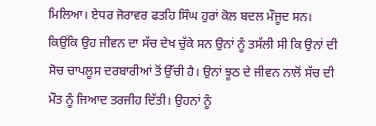ਮਿਲਿਆ। ਏਧਰ ਜੋਰਾਵਰ ਫਤਹਿ ਸਿੰਘ ਹੁਰਾਂ ਕੋਲ ਬਦਲ ਮੌਜੂਦ ਸਨ। ਕਿਉਂਕਿ ਉਹ ਜੀਵਨ ਦਾ ਸੱਚ ਦੇਖ ਚੁੱਕੇ ਸਨ ਉਨਾਂ ਨੂੰ ਤਸੱਲੀ ਸੀ ਕਿ ਉਨਾਂ ਦੀ ਸੋਚ ਚਾਪਲੂਸ ਦਰਬਾਰੀਆਂ ਤੋਂ ਉੱਚੀ ਹੈ। ਉਨਾਂ ਝੂਠ ਦੇ ਜੀਵਨ ਨਾਲੋਂ ਸੱਚ ਦੀ ਮੌਤ ਨੂੰ ਜਿਆਦ ਤਰਜੀਹ ਦਿੱਤੀ। ਉਹਨਾਂ ਨੂੰ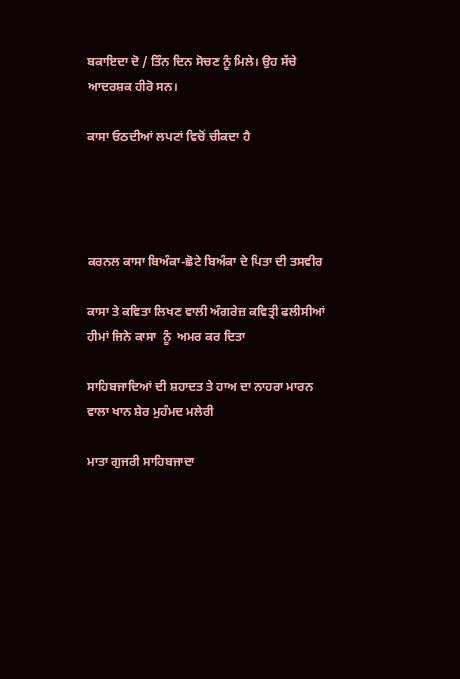ਬਕਾਇਦਾ ਦੋ / ਤਿੰਨ ਦਿਨ ਸੋਚਣ ਨੂੰ ਮਿਲੇ। ਉਹ ਸੱਚੇ ਆਦਰਸ਼ਕ ਹੀਰੋ ਸਨ।

ਕਾਸਾ ਓਠਦੀਆਂ ਲਪਟਾਂ ਵਿਚੋਂ ਚੀਕਦਾ ਹੈ




ਕਰਨਲ ਕਾਸਾ ਬਿਅੰਕਾ-ਛੋਟੇ ਬਿਅੰਕਾ ਦੇ ਪਿਤਾ ਦੀ ਤਸਵੀਰ

ਕਾਸਾ ਤੇ ਕਵਿਤਾ ਲਿਖਣ ਵਾਲੀ ਅੰਗਰੇਜ਼ ਕਵਿਤ੍ਰੀ ਫਲੀਸੀਆਂ ਹੀਮਾਂ ਜਿਨੇ ਕਾਸਾ  ਨੂੰ  ਅਮਰ ਕਰ ਦਿਤਾ

ਸਾਹਿਬਜਾਦਿਆਂ ਦੀ ਸ਼ਹਾਦਤ ਤੇ ਹਾਅ ਦਾ ਨਾਹਰਾ ਮਾਰਨ ਵਾਲਾ ਖਾਨ ਸ਼ੇਰ ਮੁਹੰਮਦ ਮਲੇਰੀ

ਮਾਤਾ ਗੁਜਰੀ ਸਾਹਿਬਜਾਦਾ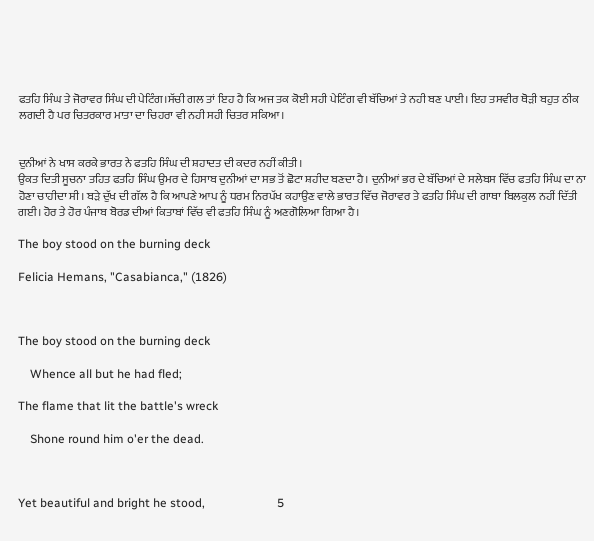ਫਤਹਿ ਸਿੰਘ ਤੇ ਜੋਰਾਵਰ ਸਿੰਘ ਦੀ ਪੇਟਿੰਗ।ਸੱਚੀ ਗਲ ਤਾਂ ਇਹ ਹੈ ਕਿ ਅਜ ਤਕ ਕੋਈ ਸਹੀ ਪੇਟਿੰਗ ਵੀ ਬੱਚਿਆਂ ਤੇ ਨਹੀ ਬਣ ਪਾਈ। ਇਹ ਤਸਵੀਰ ਥੋੜੀ ਬਹੁਤ ਠੀਕ ਲਗਦੀ ਹੈ ਪਰ ਚਿਤਰਕਾਰ ਮਾਤਾ ਦਾ ਚਿਹਰਾ ਵੀ ਨਹੀ ਸਹੀ ਚਿਤਰ ਸਕਿਆ।


ਦੁਨੀਆਂ ਨੇ ਖਾਸ ਕਰਕੇ ਭਾਰਤ ਨੇ ਫਤਹਿ ਸਿੰਘ ਦੀ ਸ਼ਹਾਦਤ ਦੀ ਕਦਰ ਨਹੀਂ ਕੀਤੀ।
ਉਕਤ ਦਿਤੀ ਸੂਚਨਾ ਤਹਿਤ ਫਤਹਿ ਸਿੰਘ ਉਮਰ ਦੇ ਹਿਸਾਬ ਦੁਨੀਆਂ ਦਾ ਸਭ ਤੋਂ ਛੋਟਾ ਸ਼ਹੀਦ ਬਣਦਾ ਹੈ। ਦੁਨੀਆਂ ਭਰ ਦੇ ਬੱਚਿਆਂ ਦੇ ਸਲੇਬਸ ਵਿੱਚ ਫਤਹਿ ਸਿੰਘ ਦਾ ਨਾ ਹੋਣਾ ਚਾਹੀਦਾ ਸੀ। ਬੜੇ ਦੁੱਖ ਦੀ ਗੱਲ ਹੈ ਕਿ ਆਪਣੇ ਆਪ ਨੂੰ ਧਰਮ ਨਿਰਪੱਖ ਕਹਾਉਣ ਵਾਲੇ ਭਾਰਤ ਵਿੱਚ ਜੋਰਾਵਰ ਤੇ ਫਤਹਿ ਸਿੰਘ ਦੀ ਗਾਥਾ ਬਿਲਕੁਲ ਨਹੀਂ ਦਿੱਤੀ ਗਈ। ਹੋਰ ਤੇ ਹੋਰ ਪੰਜਾਬ ਬੋਰਡ ਦੀਆਂ ਕਿਤਾਬਾਂ ਵਿੱਚ ਵੀ ਫਤਹਿ ਸਿੰਘ ਨੂੰ ਅਣਗੋਲਿਆ ਗਿਆ ਹੈ।

The boy stood on the burning deck

Felicia Hemans, "Casabianca," (1826)



The boy stood on the burning deck

    Whence all but he had fled;

The flame that lit the battle's wreck

    Shone round him o'er the dead.



Yet beautiful and bright he stood,                        5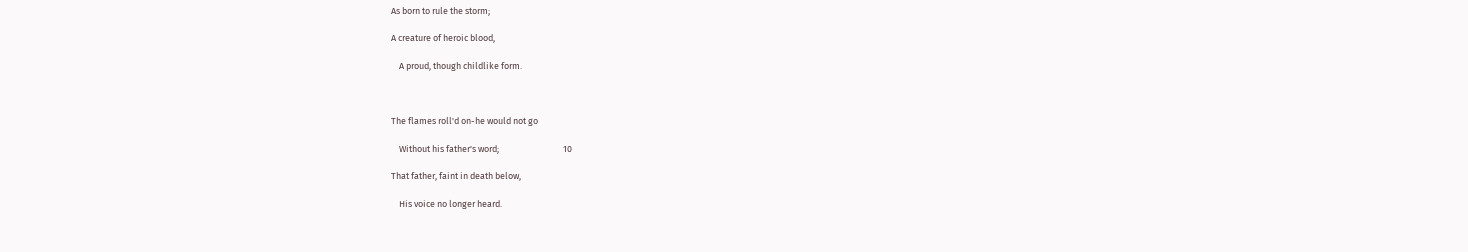As born to rule the storm;

A creature of heroic blood,

    A proud, though childlike form.



The flames roll'd on-he would not go

    Without his father's word;                                10

That father, faint in death below,

    His voice no longer heard.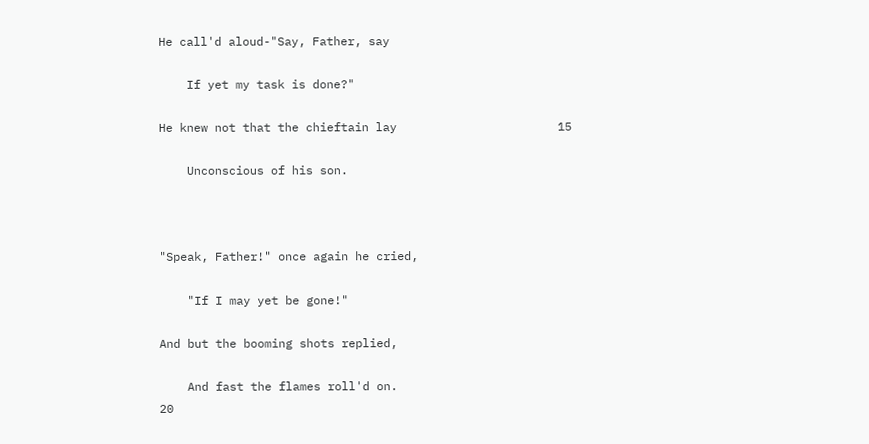He call'd aloud-"Say, Father, say

    If yet my task is done?"

He knew not that the chieftain lay                       15

    Unconscious of his son.



"Speak, Father!" once again he cried,

    "If I may yet be gone!"

And but the booming shots replied,

    And fast the flames roll'd on.                           20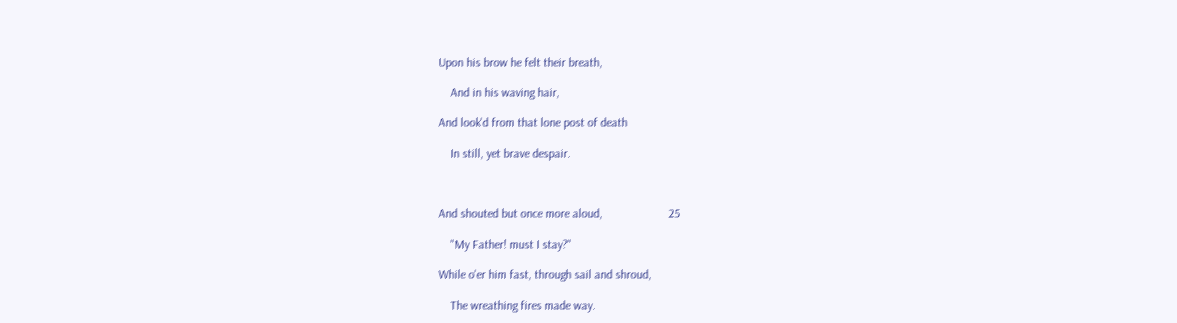Upon his brow he felt their breath,

    And in his waving hair,

And look'd from that lone post of death

    In still, yet brave despair.



And shouted but once more aloud,                      25

    "My Father! must I stay?"

While o'er him fast, through sail and shroud,

    The wreathing fires made way.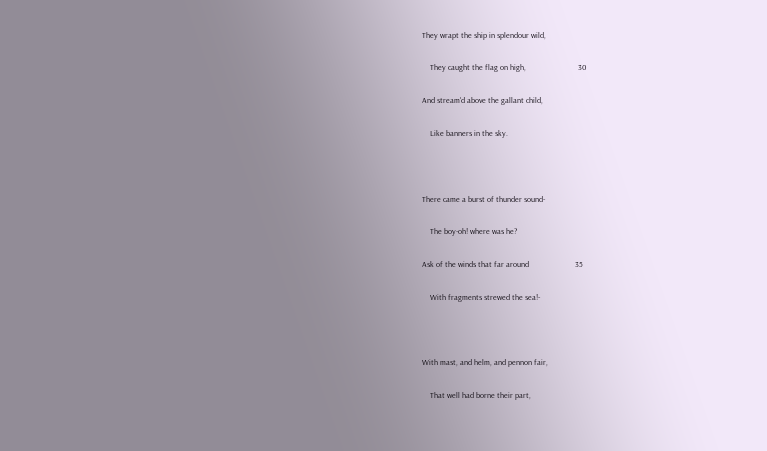They wrapt the ship in splendour wild,

    They caught the flag on high,                          30

And stream'd above the gallant child,

    Like banners in the sky.



There came a burst of thunder sound-

    The boy-oh! where was he?

Ask of the winds that far around                       35

    With fragments strewed the sea!-



With mast, and helm, and pennon fair,

    That well had borne their part,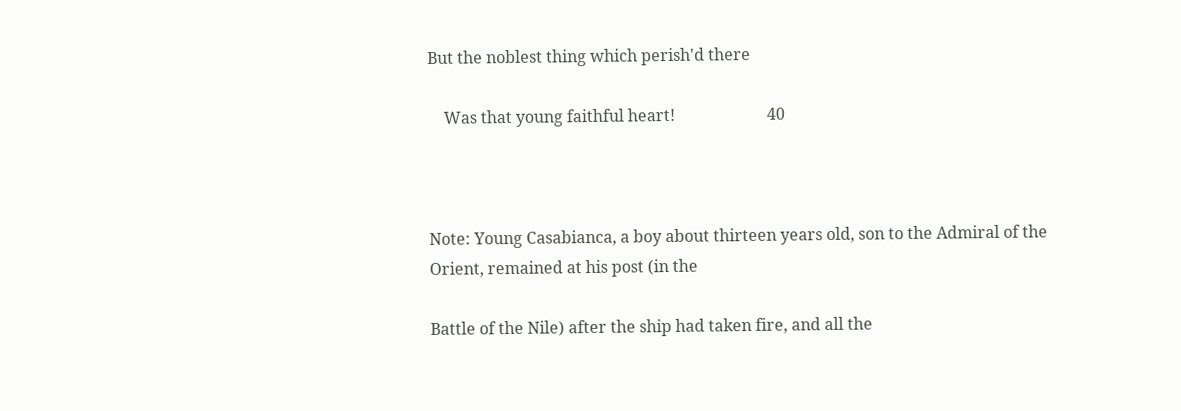But the noblest thing which perish'd there

    Was that young faithful heart!                       40



Note: Young Casabianca, a boy about thirteen years old, son to the Admiral of the Orient, remained at his post (in the

Battle of the Nile) after the ship had taken fire, and all the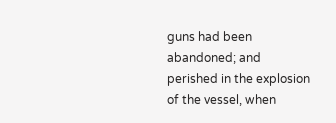guns had been abandoned; and perished in the explosion of the vessel, when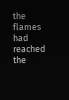the flames had reached the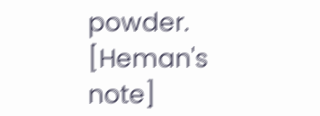powder. [Heman's note]